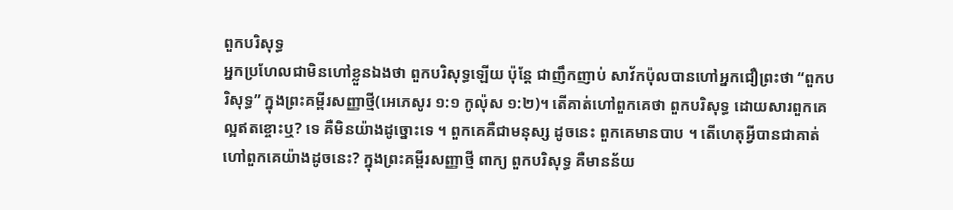ពួកបរិសុទ្ធ
អ្នកប្រហែលជាមិនហៅខ្លួនឯងថា ពួកបរិសុទ្ធឡើយ ប៉ុន្តែ ជាញឹកញាប់ សាវ័កប៉ុលបានហៅអ្នកជឿព្រះថា “ពួកបរិសុទ្ធ” ក្នុងព្រះគម្ពីរសញ្ញាថ្មី(អេភេសូរ ១:១ កូល៉ុស ១:២)។ តើគាត់ហៅពួកគេថា ពួកបរិសុទ្ធ ដោយសារពួកគេល្អឥតខ្ចោះឬ? ទេ គឺមិនយ៉ាងដូច្នោះទេ ។ ពួកគេគឺជាមនុស្ស ដូចនេះ ពួកគេមានបាប ។ តើហេតុអ្វីបានជាគាត់ហៅពួកគេយ៉ាងដូចនេះ? ក្នុងព្រះគម្ពីរសញ្ញាថ្មី ពាក្យ ពួកបរិសុទ្ធ គឺមានន័យ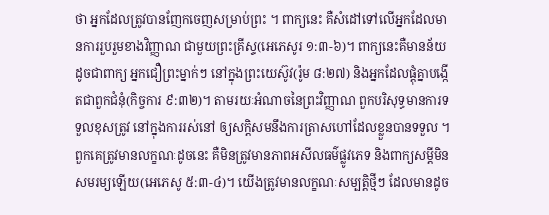ថា អ្នកដែលត្រូវបានញែកចេញសម្រាប់ព្រះ ។ ពាក្យនេះ គឺសំដៅទៅលើអ្នកដែលមានការរួបរួមខាងវិញ្ញាណ ជាមួយព្រះគ្រីស្ទ(អេភេសូរ ១:៣-៦)។ ពាក្យនេះគឺមានន័យដូចជាពាក្យ អ្នកជឿព្រះម្នាក់ៗ នៅក្នុងព្រះយេស៊ូវ(រ៉ូម ៨:២៧) និងអ្នកដែលផ្តុំគ្នាបង្កើតជាពួកជំនុំ(កិច្ចការ ៩:៣២)។ តាមរយៈអំណាចនៃព្រះវិញ្ញាណ ពួកបរិសុទ្ធមានការទទួលខុសត្រូវ នៅក្នុងការរស់នៅ ឲ្យសក្តិសមនឹងការត្រាសហៅដែលខ្លួនបានទទួល ។ ពួកគេត្រូវមានលក្ខណៈដូចនេះ គឺមិនត្រូវមានភាពអសីលធម៌ផ្លូវភេទ និងពាក្យសម្តីមិនសមរម្យឡើយ(អេភេសូ ៥:៣-៤)។ យើងត្រូវមានលក្ខណៈសម្បត្តិថ្មីៗ ដែលមានដូច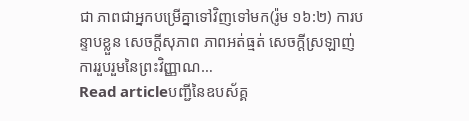ជា ភាពជាអ្នកបម្រើគ្នាទៅវិញទៅមក(រ៉ូម ១៦:២) ការបន្ទាបខ្លួន សេចក្តីសុភាព ភាពអត់ធ្មត់ សេចក្តីស្រឡាញ់ ការរួបរួមនៃព្រះវិញ្ញាណ…
Read articleបញ្ជីនៃឧបស័គ្គ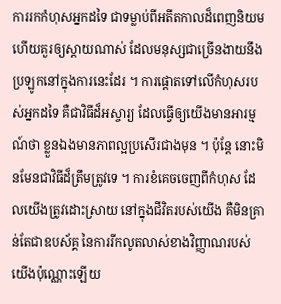ការរកកំហុសអ្នកដទៃ ជាទម្លាប់ពីអតីតកាលដ៏ពេញនិយម ហើយគួរឲ្យស្តាយណាស់ ដែលមនុស្សជាច្រើនងាយនឹងប្រឡូកនៅក្នុងការនេះដែរ ។ ការផ្តោតទៅលើកំហុសរបស់អ្នកដទៃ គឺជាវិធីដ៏អស្ចារ្យ ដែលធ្វើឲ្យយើងមានអារម្មណ៍ថា ខ្លួនឯងមានភាពល្អប្រសើរជាងមុន ។ ប៉ុន្តែ នោះមិនមែនជាវិធីដ៏ត្រឹមត្រូវទេ ។ ការខំគេចចេញពីកំហុស ដែលយើងត្រូវដោះស្រាយ នៅក្នុងជីវិតរបស់យើង គឺមិនគ្រាន់តែជាឧបស័គ្គ នៃការរីកលូតលាស់ខាងវិញ្ញាណរបស់យើងប៉ុណ្ណោះឡើយ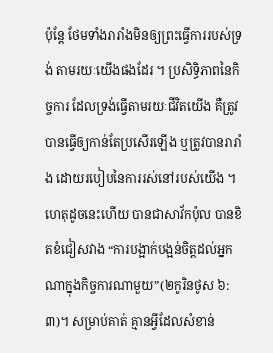ប៉ុន្តែ ថែមទាំងរារាំងមិនឲ្យព្រះធ្វើការរបស់ទ្រង់ តាមរយៈយើងផងដែរ ។ ប្រសិទ្ធិភាពនៃកិច្ចការ ដែលទ្រង់ធ្វើតាមរយៈជីវិតយើង គឺត្រូវបានធ្វើឲ្យកាន់តែប្រសើរឡើង ឬត្រូវបានរារាំង ដោយរបៀបនៃការរស់នៅរបស់យើង ។ ហេតុដូចនេះហើយ បានជាសាវ័កប៉ុល បានខិតខំជៀសវាង “ការបង្អាក់បង្អន់ចិត្តដល់អ្នកណាក្នុងកិច្ចការណាមួយ”(២កូរិនថូស ៦:៣)។ សម្រាប់គាត់ គ្មានអ្វីដែលសំខាន់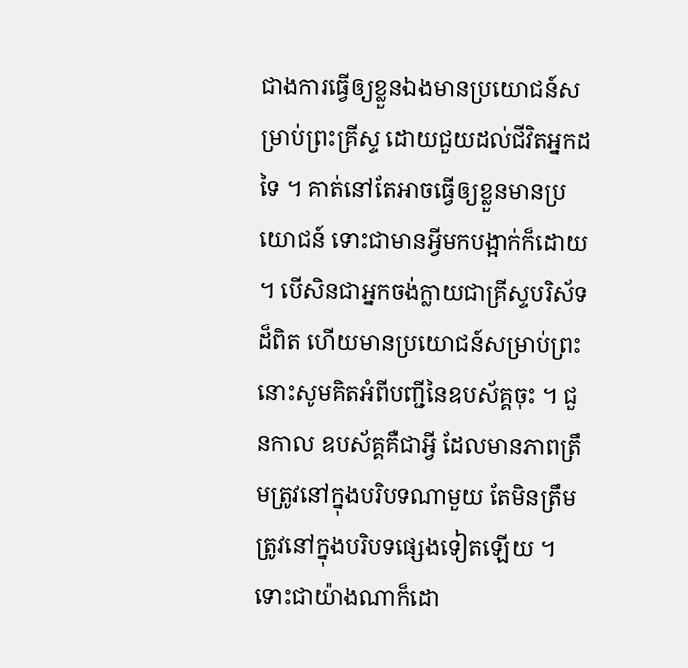ជាងការធ្វើឲ្យខ្លួនឯងមានប្រយោជន៍សម្រាប់ព្រះគ្រីស្ទ ដោយជួយដល់ជីវិតអ្នកដទៃ ។ គាត់នៅតែអាចធ្វើឲ្យខ្លួនមានប្រយោជន៍ ទោះជាមានអ្វីមកបង្អាក់ក៏ដោយ ។ បើសិនជាអ្នកចង់ក្លាយជាគ្រីស្ទបរិស័ទដ៏ពិត ហើយមានប្រយោជន៍សម្រាប់ព្រះ នោះសូមគិតអំពីបញ្ជីនៃឧបស័គ្គចុះ ។ ជួនកាល ឧបស័គ្គគឺជាអ្វី ដែលមានភាពត្រឹមត្រូវនៅក្នុងបរិបទណាមួយ តែមិនត្រឹមត្រូវនៅក្នុងបរិបទផ្សេងទៀតឡើយ ។ ទោះជាយ៉ាងណាក៏ដោ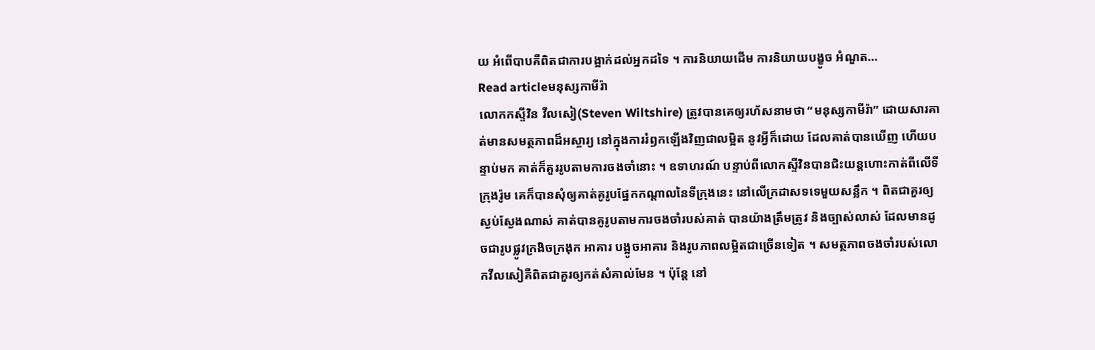យ អំពើបាបគឺពិតជាការបង្អាក់ដល់អ្នកដទៃ ។ ការនិយាយដើម ការនិយាយបង្ខូច អំណួត…
Read articleមនុស្សកាមីរ៉ា
លោកកស្ទីវិន វីលសៀ(Steven Wiltshire) ត្រូវបានគេឲ្យរហ័សនាមថា “មនុស្សកាមីរ៉ា” ដោយសារគាត់មានសមត្ថភាពដ៏អស្ចារ្យ នៅក្នុងការរំឭកឡើងវិញជាលម្អិត នូវអ្វីក៏ដោយ ដែលគាត់បានឃើញ ហើយបន្ទាប់មក គាត់ក៏គួររូបតាមការចងចាំនោះ ។ ឧទាហរណ៍ បន្ទាប់ពីលោកស្ទីវិនបានជិះយន្តហោះកាត់ពីលើទីក្រុងរ៉ូម គេក៏បានសុំឲ្យគាត់គូរូបផ្នែកកណ្តាលនៃទីក្រុងនេះ នៅលើក្រដាសទទេមួយសន្លឹក ។ ពិតជាគួរឲ្យស្ងប់ស្ងែងណាស់ គាត់បានគូរូបតាមការចងចាំរបស់គាត់ បានយ៉ាងត្រឹមត្រូវ និងច្បាស់លាស់ ដែលមានដូចជារូបផ្លូវក្រងិចក្រងុក អាគារ បង្អូចអាគារ និងរូបភាពលម្អិតជាច្រើនទៀត ។ សមត្ថភាពចងចាំរបស់លោកវីលសៀគឺពិតជាគួរឲ្យកត់សំគាល់មែន ។ ប៉ុន្តែ នៅ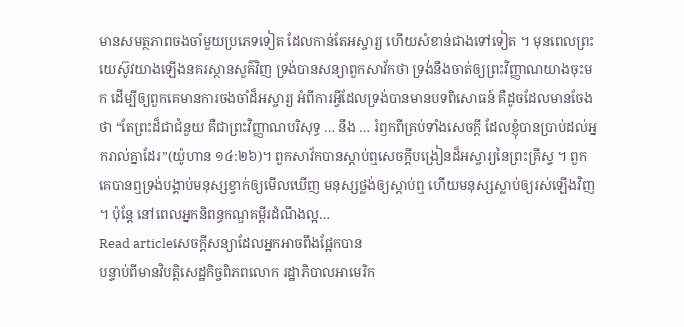មានសមត្ថភាពចងចាំមួយប្រភេទទៀត ដែលកាន់តែអស្ចារ្យ ហើយសំខាន់ជាងទៅទៀត ។ មុនពេលព្រះយេស៊ូវយាងឡើងនគរស្ថានសួគ៌វិញ ទ្រង់បានសន្យាពួកសាវ័កថា ទ្រង់នឹងចាត់ឲ្យព្រះវិញ្ញាណយាងចុះមក ដើម្បីឲ្យពួកគេមានការចងចាំដ៏អស្ចារ្យ អំពីការអ្វីដែលទ្រង់បានមានបទពិសោធន៍ គឺដូចដែលមានចែងថា “តែព្រះដ៏ជាជំនួយ គឺជាព្រះវិញ្ញាណបរិសុទ្ធ … នឹង … រំឭកពីគ្រប់ទាំងសេចក្តី ដែលខ្ញុំបានប្រាប់ដល់អ្នករាល់គ្នាដែរ”(យ៉ូហាន ១៤:២៦)។ ពួកសាវ័កបានស្តាប់ឮសេចក្តីបង្រៀនដ៏អស្ចារ្យនៃព្រះគ្រីស្ទ ។ ពួកគេបានឮទ្រង់បង្គាប់មនុស្សខ្វាក់ឲ្យមើលឃើញ មនុស្សថ្លង់ឲ្យស្តាប់ឮ ហើយមនុស្សស្លាប់ឲ្យរស់ឡើងវិញ ។ ប៉ុន្តែ នៅពេលអ្នកនិពន្ធកណ្ឌគម្ពីរដំណឹងល្អ…
Read articleសេចក្តីសន្យាដែលអ្នកអាចពឹងផ្អែកបាន
បន្ទាប់ពីមានវិបត្តិសេដ្ឋកិច្ចពិភពលោក រដ្ឋាភិបាលអាមេរិក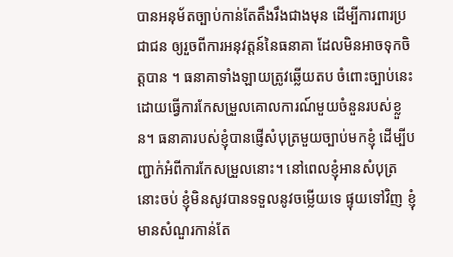បានអនុម័តច្បាប់កាន់តែតឹងរឹងជាងមុន ដើម្បីការពារប្រជាជន ឲ្យរួចពីការអនុវត្តន៍នៃធនាគា ដែលមិនអាចទុកចិត្តបាន ។ ធនាគាទាំងឡាយត្រូវឆ្លើយតប ចំពោះច្បាប់នេះ ដោយធ្វើការកែសម្រួលគោលការណ៍មួយចំនួនរបស់ខ្លួន។ ធនាគារបស់ខ្ញុំបានផ្ញើសំបុត្រមួយច្បាប់មកខ្ញុំ ដើម្បីបញ្ជាក់អំពីការកែសម្រួលនោះ។ នៅពេលខ្ញុំអានសំបុត្រនោះចប់ ខ្ញុំមិនសូវបានទទួលនូវចម្លើយទេ ផ្ទុយទៅវិញ ខ្ញុំមានសំណួរកាន់តែ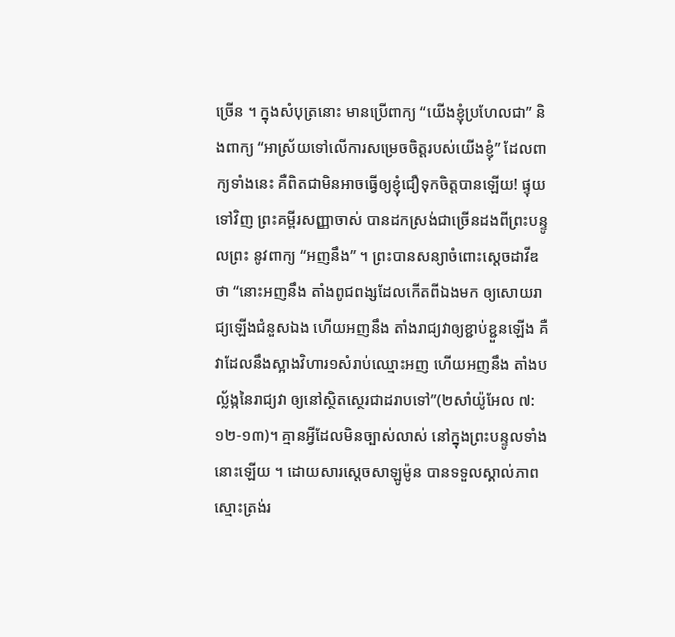ច្រើន ។ ក្នុងសំបុត្រនោះ មានប្រើពាក្យ “យើងខ្ញុំប្រហែលជា” និងពាក្យ “អាស្រ័យទៅលើការសម្រេចចិត្តរបស់យើងខ្ញុំ” ដែលពាក្យទាំងនេះ គឺពិតជាមិនអាចធ្វើឲ្យខ្ញុំជឿទុកចិត្តបានឡើយ! ផ្ទុយទៅវិញ ព្រះគម្ពីរសញ្ញាចាស់ បានដកស្រង់ជាច្រើនដងពីព្រះបន្ទូលព្រះ នូវពាក្យ “អញនឹង” ។ ព្រះបានសន្យាចំពោះស្តេចដាវីឌថា “នោះអញនឹង តាំងពូជពង្សដែលកើតពីឯងមក ឲ្យសោយរាជ្យឡើងជំនួសឯង ហើយអញនឹង តាំងរាជ្យវាឲ្យខ្ជាប់ខ្ជួនឡើង គឺវាដែលនឹងស្អាងវិហារ១សំរាប់ឈ្មោះអញ ហើយអញនឹង តាំងបល្ល័ង្កនៃរាជ្យវា ឲ្យនៅស្ថិតស្ថេរជាដរាបទៅ”(២សាំយ៉ូអែល ៧:១២-១៣)។ គ្មានអ្វីដែលមិនច្បាស់លាស់ នៅក្នុងព្រះបន្ទូលទាំងនោះឡើយ ។ ដោយសារស្តេចសាឡូម៉ូន បានទទួលស្គាល់ភាពស្មោះត្រង់រ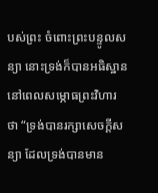បស់ព្រះ ចំពោះព្រះបន្ទូលសន្យា នោះទ្រង់ក៏បានអធិស្ឋាន នៅពេលសម្ភោធព្រះវិហារថា “ទ្រង់បានរក្សាសេចក្តីសន្យា ដែលទ្រង់បានមាន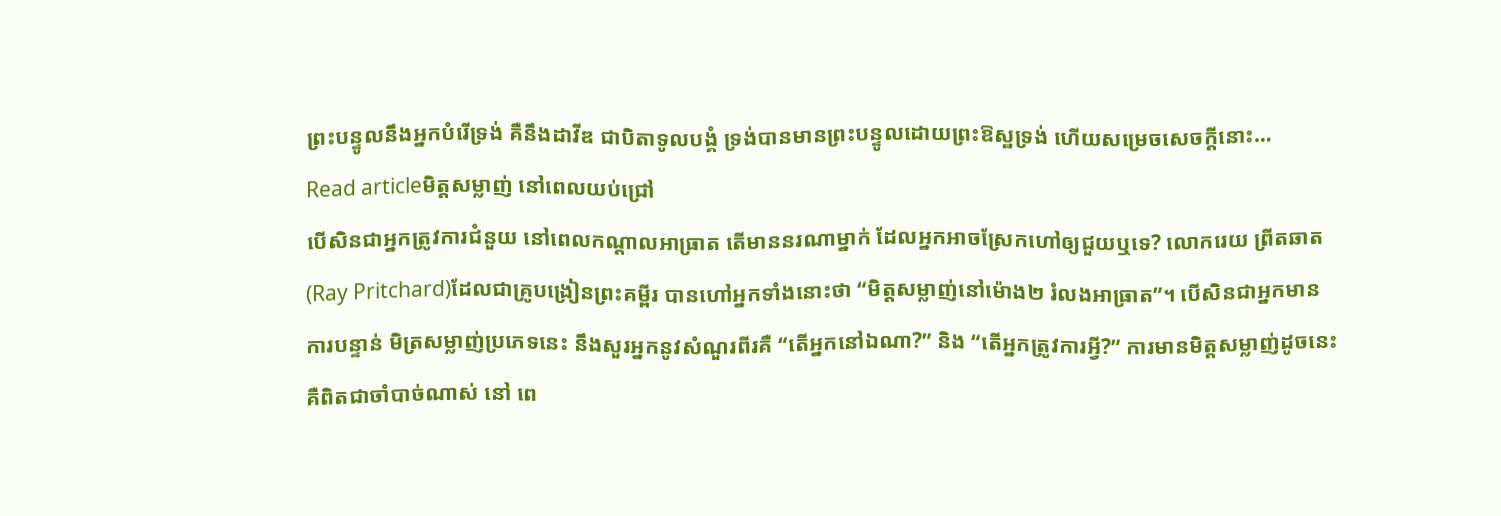ព្រះបន្ទូលនឹងអ្នកបំរើទ្រង់ គឺនឹងដាវីឌ ជាបិតាទូលបង្គំ ទ្រង់បានមានព្រះបន្ទូលដោយព្រះឱស្ឋទ្រង់ ហើយសម្រេចសេចក្តីនោះ…
Read articleមិត្តសម្លាញ់ នៅពេលយប់ជ្រៅ
បើសិនជាអ្នកត្រូវការជំនួយ នៅពេលកណ្តាលអាធ្រាត តើមាននរណាម្នាក់ ដែលអ្នកអាចស្រែកហៅឲ្យជួយឬទេ? លោករេយ ព្រីតឆាត(Ray Pritchard)ដែលជាគ្រូបង្រៀនព្រះគម្ពីរ បានហៅអ្នកទាំងនោះថា “មិត្តសម្លាញ់នៅម៉ោង២ រំលងអាធ្រាត”។ បើសិនជាអ្នកមានការបន្ទាន់ មិត្រសម្លាញ់ប្រភេទនេះ នឹងសួរអ្នកនូវសំណួរពីរគឺ “តើអ្នកនៅឯណា?” និង “តើអ្នកត្រូវការអ្វី?” ការមានមិត្តសម្លាញ់ដូចនេះ គឺពិតជាចាំបាច់ណាស់ នៅ ពេ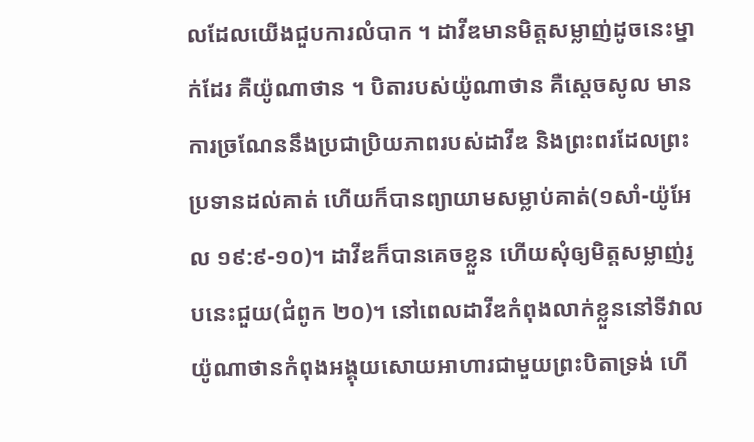លដែលយើងជួបការលំបាក ។ ដាវីឌមានមិត្តសម្លាញ់ដូចនេះម្នាក់ដែរ គឺយ៉ូណាថាន ។ បិតារបស់យ៉ូណាថាន គឺស្តេចសូល មានការច្រណែននឹងប្រជាប្រិយភាពរបស់ដាវីឌ និងព្រះពរដែលព្រះប្រទានដល់គាត់ ហើយក៏បានព្យាយាមសម្លាប់គាត់(១សាំ-យ៉ូអែល ១៩:៩-១០)។ ដាវីឌក៏បានគេចខ្លួន ហើយសុំឲ្យមិត្តសម្លាញ់រូបនេះជួយ(ជំពូក ២០)។ នៅពេលដាវីឌកំពុងលាក់ខ្លួននៅទីវាល យ៉ូណាថានកំពុងអង្គុយសោយអាហារជាមួយព្រះបិតាទ្រង់ ហើ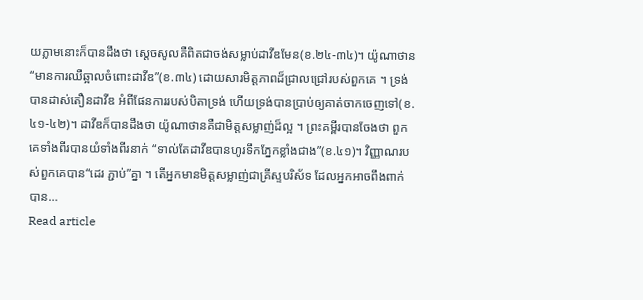យភ្លាមនោះក៏បានដឹងថា ស្តេចសូលគឺពិតជាចង់សម្លាប់ដាវីឌមែន(ខ.២៤-៣៤)។ យ៉ូណាថាន “មានការឈឺឆ្អាលចំពោះដាវីឌ”(ខ.៣៤) ដោយសារមិត្តភាពដ៏ជ្រាលជ្រៅរបស់ពួកគេ ។ ទ្រង់បានដាស់តឿនដាវីឌ អំពីផែនការរបស់បិតាទ្រង់ ហើយទ្រង់បានប្រាប់ឲ្យគាត់ចាកចេញទៅ(ខ.៤១-៤២)។ ដាវីឌក៏បានដឹងថា យ៉ូណាថានគឺជាមិត្តសម្លាញ់ដ៏ល្អ ។ ព្រះគម្ពីរបានចែងថា ពួកគេទាំងពីរបានយំទាំងពីរនាក់ “ទាល់តែដាវីឌបានហូរទឹកភ្នែកខ្លាំងជាង”(ខ.៤១)។ វិញ្ញាណរបស់ពួកគេបាន“ដេរ ភ្ជាប់”គ្នា ។ តើអ្នកមានមិត្តសម្លាញ់ជាគ្រីស្ទបរិស័ទ ដែលអ្នកអាចពឹងពាក់បាន…
Read article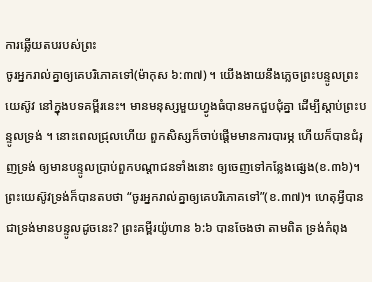ការឆ្លើយតបរបស់ព្រះ
ចូរអ្នករាល់គ្នាឲ្យគេបរិភោគទៅ(ម៉ាកុស ៦:៣៧) ។ យើងងាយនឹងភ្លេចព្រះបន្ទូលព្រះយេស៊ូវ នៅក្នុងបទគម្ពីរនេះ។ មានមនុស្សមួយហ្វូងធំបានមកជួបជុំគ្នា ដើម្បីស្តាប់ព្រះបន្ទូលទ្រង់ ។ នោះពេលជ្រុលហើយ ពួកសិស្សក៏ចាប់ផ្តើមមានការបារម្ភ ហើយក៏បានជំរុញទ្រង់ ឲ្យមានបន្ទូលប្រាប់ពួកបណ្តាជនទាំងនោះ ឲ្យចេញទៅកន្លែងផ្សេង(ខ.៣៦)។ ព្រះយេស៊ូវទ្រង់ក៏បានតបថា “ចូរអ្នករាល់គ្នាឲ្យគេបរិភោគទៅ”(ខ.៣៧)។ ហេតុអ្វីបានជាទ្រង់មានបន្ទូលដូចនេះ? ព្រះគម្ពីរយ៉ូហាន ៦:៦ បានចែងថា តាមពិត ទ្រង់កំពុង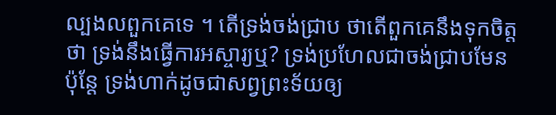ល្បងលពួកគេទេ ។ តើទ្រង់ចង់ជ្រាប ថាតើពួកគេនឹងទុកចិត្តថា ទ្រង់នឹងធ្វើការអស្ចារ្យឬ? ទ្រង់ប្រហែលជាចង់ជ្រាបមែន ប៉ុន្តែ ទ្រង់ហាក់ដូចជាសព្វព្រះទ័យឲ្យ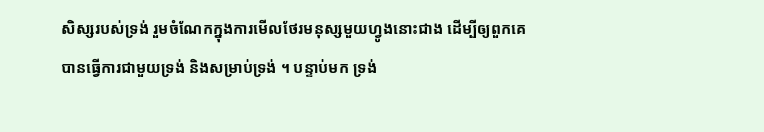សិស្សរបស់ទ្រង់ រួមចំណែកក្នុងការមើលថែរមនុស្សមួយហ្វូងនោះជាង ដើម្បីឲ្យពួកគេបានធ្វើការជាមួយទ្រង់ និងសម្រាប់ទ្រង់ ។ បន្ទាប់មក ទ្រង់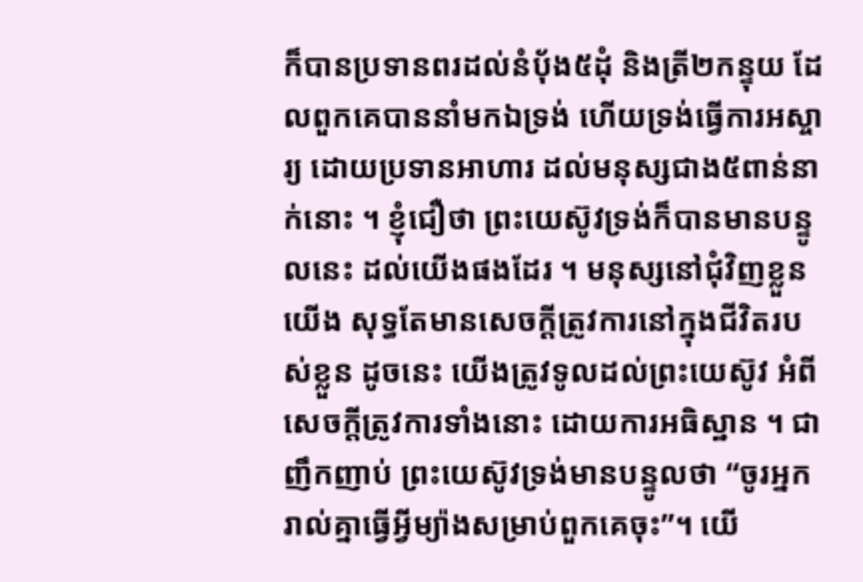ក៏បានប្រទានពរដល់នំបុ័ង៥ដុំ និងត្រី២កន្ទុយ ដែលពួកគេបាននាំមកឯទ្រង់ ហើយទ្រង់ធ្វើការអស្ចារ្យ ដោយប្រទានអាហារ ដល់មនុស្សជាង៥ពាន់នាក់នោះ ។ ខ្ញុំជឿថា ព្រះយេស៊ូវទ្រង់ក៏បានមានបន្ទូលនេះ ដល់យើងផងដែរ ។ មនុស្សនៅជុំវិញខ្លួនយើង សុទ្ធតែមានសេចក្តីត្រូវការនៅក្នុងជីវិតរបស់ខ្លួន ដូចនេះ យើងត្រូវទូលដល់ព្រះយេស៊ូវ អំពីសេចក្តីត្រូវការទាំងនោះ ដោយការអធិស្ឋាន ។ ជាញឹកញាប់ ព្រះយេស៊ូវទ្រង់មានបន្ទូលថា “ចូរអ្នករាល់គ្នាធ្វើអ្វីម្យ៉ាងសម្រាប់ពួកគេចុះ”។ យើ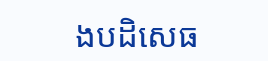ងបដិសេធ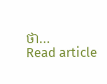ថា…
Read article